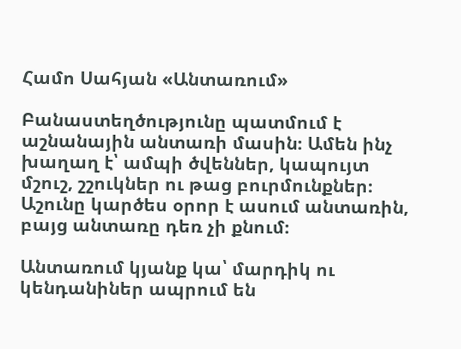Համո Սահյան «Անտառում»

Բանաստեղծությունը պատմում է աշնանային անտառի մասին։ Ամեն ինչ խաղաղ է՝ ամպի ծվեններ, կապույտ մշուշ, շշուկներ ու թաց բուրմունքներ։ Աշունը կարծես օրոր է ասում անտառին, բայց անտառը դեռ չի քնում։

Անտառում կյանք կա՝ մարդիկ ու կենդանիներ ապրում են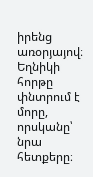իրենց առօրյայով։ Եղնիկի հորթը փնտրում է մորը, որսկանը՝ նրա հետքերը։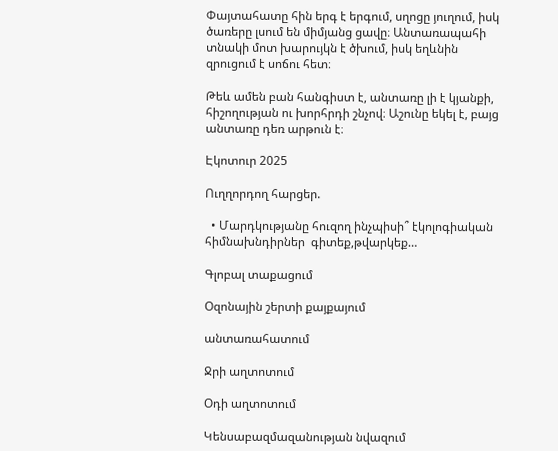Փայտահատը հին երգ է երգում, սղոցը յուղում, իսկ ծառերը լսում են միմյանց ցավը։ Անտառապահի տնակի մոտ խարույկն է ծխում, իսկ եղևնին զրուցում է սոճու հետ։

Թեև ամեն բան հանգիստ է, անտառը լի է կյանքի, հիշողության ու խորհրդի շնչով։ Աշունը եկել է, բայց անտառը դեռ արթուն է։

Էկոտուր 2025

Ուղղորդող հարցեր.

  • Մարդկությանը հուզող ինչպիսի՞ էկոլոգիական  հիմնախնդիրներ  գիտեք,թվարկեք…

Գլոբալ տաքացում

Օզոնային շերտի քայքայում

անտառահատում

Ջրի աղտոտում

Օդի աղտոտում

Կենսաբազմազանության նվազում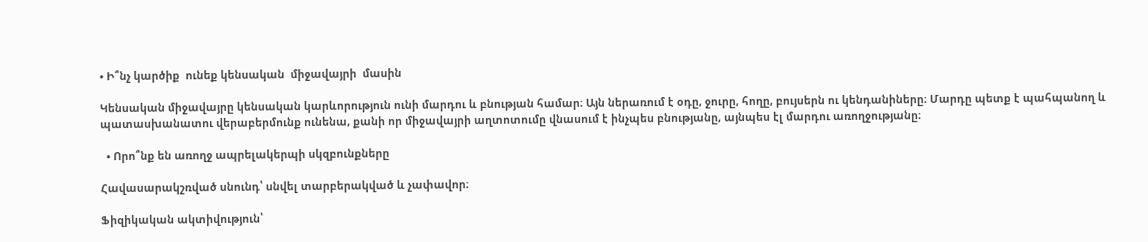• Ի՞նչ կարծիք  ունեք կենսական  միջավայրի  մասին

Կենսական միջավայրը կենսական կարևորություն ունի մարդու և բնության համար։ Այն ներառում է օդը, ջուրը, հողը, բույսերն ու կենդանիները։ Մարդը պետք է պահպանող և պատասխանատու վերաբերմունք ունենա, քանի որ միջավայրի աղտոտումը վնասում է ինչպես բնությանը, այնպես էլ մարդու առողջությանը։

  • Որո՞նք են առողջ ապրելակերպի սկզբունքները

Հավասարակշռված սնունդ՝ սնվել տարբերակված և չափավոր։

Ֆիզիկական ակտիվություն՝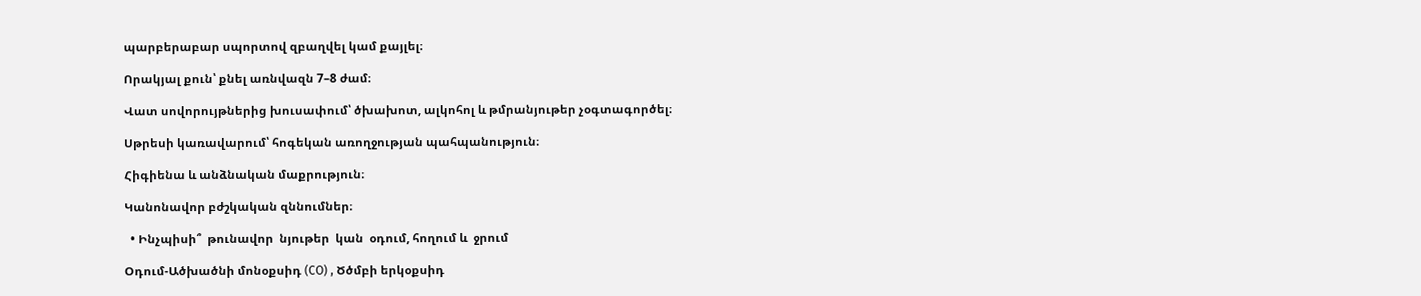պարբերաբար սպորտով զբաղվել կամ քայլել։

Որակյալ քուն՝ քնել առնվազն 7–8 ժամ։

Վատ սովորույթներից խուսափում՝ ծխախոտ, ալկոհոլ և թմրանյութեր չօգտագործել։

Սթրեսի կառավարում՝ հոգեկան առողջության պահպանություն։

Հիգիենա և անձնական մաքրություն։

Կանոնավոր բժշկական զննումներ։

  • Ինչպիսի՞  թունավոր  նյութեր  կան  օդում, հողում և  ջրում

Օդում-Ածխածնի մոնօքսիդ (CO) , Ծծմբի երկօքսիդ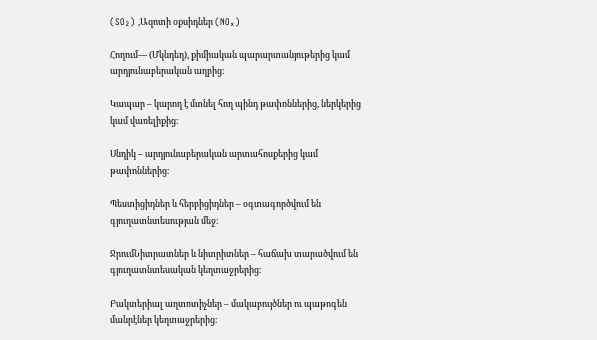(SO₂) ,Ազոտի օքսիդներ (NOₓ)

Հողում— (Մկնդեղ), քիմիական պարարտանյութերից կամ արդյունաբերական աղբից։

Կապար – կարող է մտնել հող պինդ թափոններից, ներկերից կամ վառելիքից։

Սնդիկ – արդյունաբերական արտահոսքերից կամ թափոններից։

Պեստիցիդներ և հերբիցիդներ – օգտագործվում են գյուղատնտեսության մեջ։

ՋրումՆիտրատներ և նիտրիտներ – հաճախ տարածվում են գյուղատնտեսական կեղտաջրերից։

Բակտերիալ աղտոտիչներ – մակաբույծներ ու պաթոգեն մանրէներ կեղտաջրերից։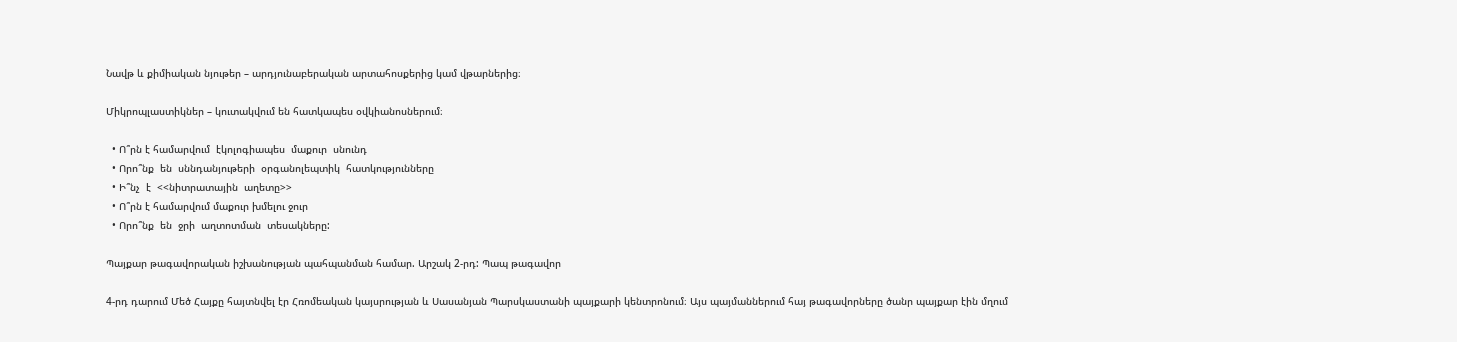Նավթ և քիմիական նյութեր – արդյունաբերական արտահոսքերից կամ վթարներից։

Միկրոպլաստիկներ – կուտակվում են հատկապես օվկիանոսներում։

  • Ո՞րն է համարվում  էկոլոգիապես  մաքուր  սնունդ
  • Որո՞նք  են  սննդանյութերի  օրգանոլեպտիկ  հատկությունները
  • Ի՞նչ  է  <<նիտրատային  աղետը>>
  • Ո՞րն է համարվում մաքուր խմելու ջուր
  • Որո՞նք  են  ջրի  աղտոտման  տեսակները:

Պայքար թագավորական իշխանության պահպանման համար. Արշակ 2-րդ: Պապ թագավոր

4-րդ դարում Մեծ Հայքը հայտնվել էր Հռոմեական կայսրության և Սասանյան Պարսկաստանի պայքարի կենտրոնում։ Այս պայմաններում հայ թագավորները ծանր պայքար էին մղում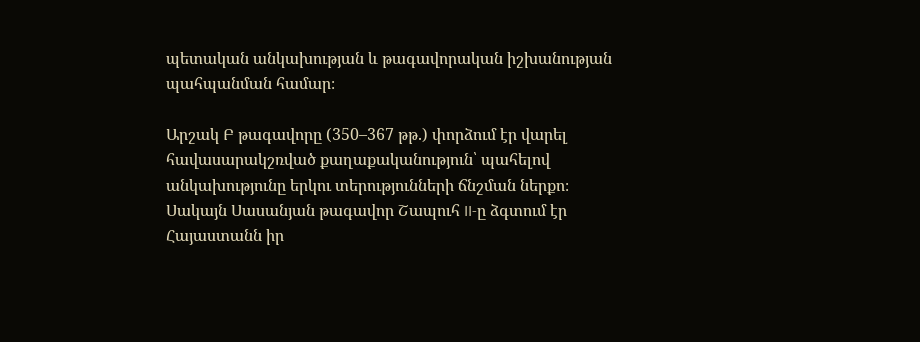պետական անկախության և թագավորական իշխանության պահպանման համար։

Արշակ Բ թագավորը (350–367 թթ.) փորձում էր վարել հավասարակշռված քաղաքականություն՝ պահելով անկախությունը երկու տերությունների ճնշման ներքո։ Սակայն Սասանյան թագավոր Շապուհ II-ը ձգտում էր Հայաստանն իր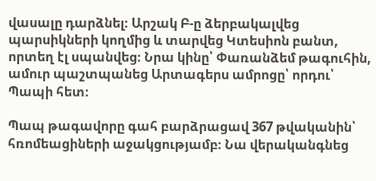վասալը դարձնել։ Արշակ Բ-ը ձերբակալվեց պարսիկների կողմից և տարվեց Կտեսիոն բանտ, որտեղ էլ սպանվեց։ Նրա կինը՝ Փառանձեմ թագուհին, ամուր պաշտպանեց Արտագերս ամրոցը՝ որդու՝ Պապի հետ։

Պապ թագավորը գահ բարձրացավ 367 թվականին՝ հռոմեացիների աջակցությամբ։ Նա վերականգնեց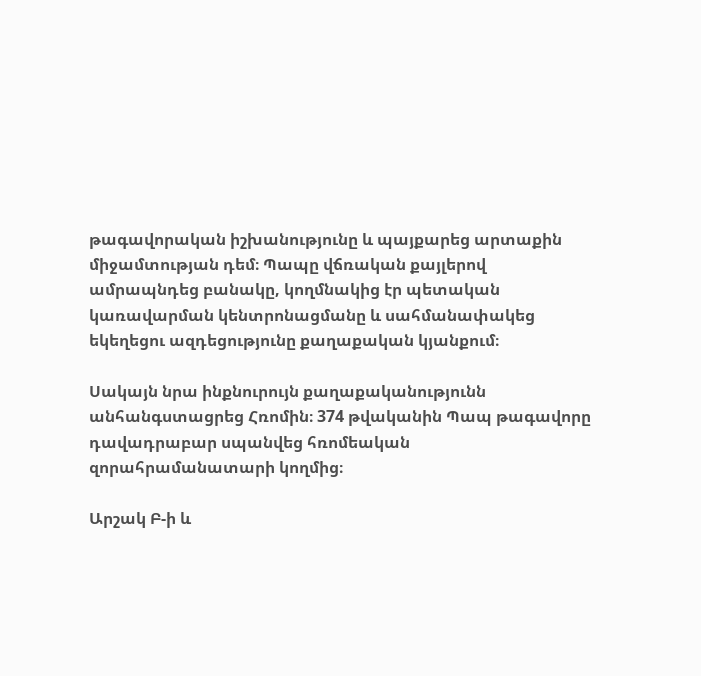թագավորական իշխանությունը և պայքարեց արտաքին միջամտության դեմ։ Պապը վճռական քայլերով ամրապնդեց բանակը, կողմնակից էր պետական կառավարման կենտրոնացմանը և սահմանափակեց եկեղեցու ազդեցությունը քաղաքական կյանքում։

Սակայն նրա ինքնուրույն քաղաքականությունն անհանգստացրեց Հռոմին։ 374 թվականին Պապ թագավորը դավադրաբար սպանվեց հռոմեական զորահրամանատարի կողմից։

Արշակ Բ-ի և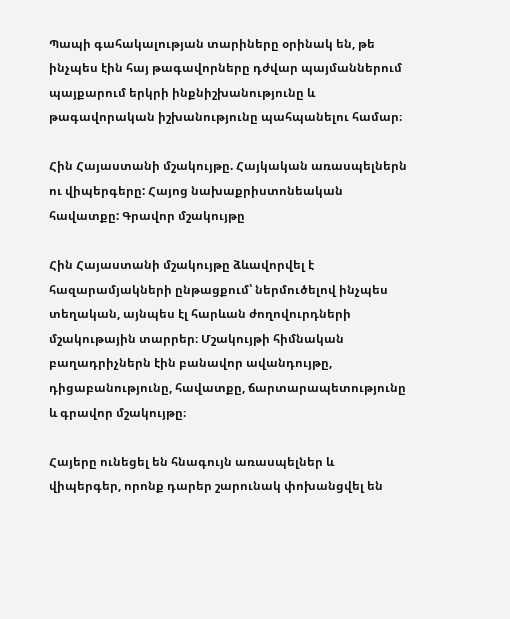Պապի գահակալության տարիները օրինակ են, թե ինչպես էին հայ թագավորները դժվար պայմաններում պայքարում երկրի ինքնիշխանությունը և թագավորական իշխանությունը պահպանելու համար։

Հին Հայաստանի մշակույթը. Հայկական առասպելներն ու վիպերգերը: Հայոց նախաքրիստոնեական հավատքը: Գրավոր մշակույթը

Հին Հայաստանի մշակույթը ձևավորվել է հազարամյակների ընթացքում՝ ներմուծելով ինչպես տեղական, այնպես էլ հարևան ժողովուրդների մշակութային տարրեր։ Մշակույթի հիմնական բաղադրիչներն էին բանավոր ավանդույթը, դիցաբանությունը, հավատքը, ճարտարապետությունը և գրավոր մշակույթը։

Հայերը ունեցել են հնագույն առասպելներ և վիպերգեր, որոնք դարեր շարունակ փոխանցվել են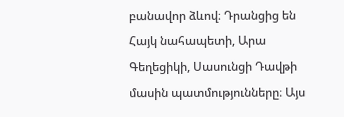բանավոր ձևով։ Դրանցից են Հայկ նահապետի, Արա Գեղեցիկի, Սասունցի Դավթի մասին պատմությունները։ Այս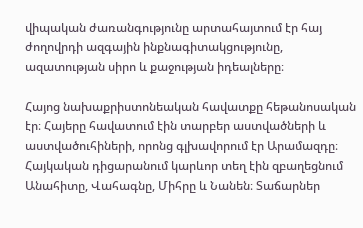վիպական ժառանգությունը արտահայտում էր հայ ժողովրդի ազգային ինքնագիտակցությունը, ազատության սիրո և քաջության իդեալները։

Հայոց նախաքրիստոնեական հավատքը հեթանոսական էր։ Հայերը հավատում էին տարբեր աստվածների և աստվածուհիների, որոնց գլխավորում էր Արամազդը։ Հայկական դիցարանում կարևոր տեղ էին զբաղեցնում Անահիտը, Վահագնը, Միհրը և Նանեն։ Տաճարներ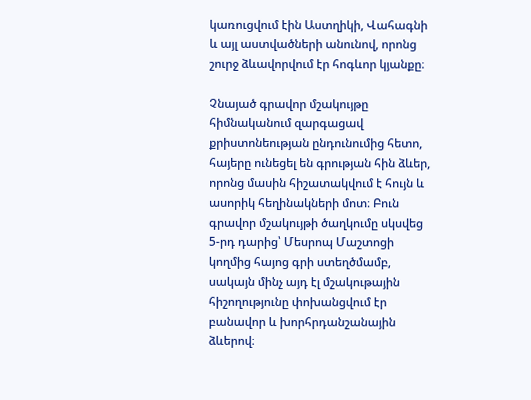կառուցվում էին Աստղիկի, Վահագնի և այլ աստվածների անունով, որոնց շուրջ ձևավորվում էր հոգևոր կյանքը։

Չնայած գրավոր մշակույթը հիմնականում զարգացավ քրիստոնեության ընդունումից հետո, հայերը ունեցել են գրության հին ձևեր, որոնց մասին հիշատակվում է հույն և ասորիկ հեղինակների մոտ։ Բուն գրավոր մշակույթի ծաղկումը սկսվեց 5-րդ դարից՝ Մեսրոպ Մաշտոցի կողմից հայոց գրի ստեղծմամբ, սակայն մինչ այդ էլ մշակութային հիշողությունը փոխանցվում էր բանավոր և խորհրդանշանային ձևերով։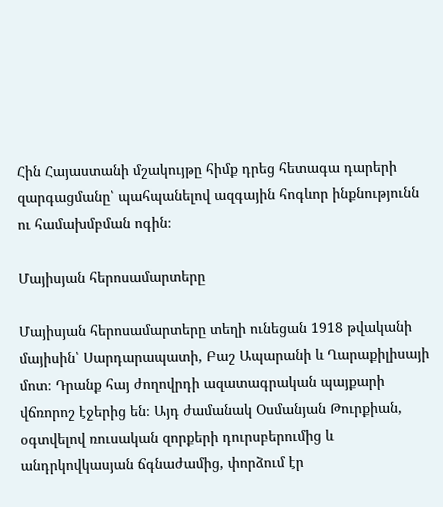Հին Հայաստանի մշակույթը հիմք դրեց հետագա դարերի զարգացմանը՝ պահպանելով ազգային հոգևոր ինքնությունն ու համախմբման ոգին։

Մայիսյան հերոսամարտերը

Մայիսյան հերոսամարտերը տեղի ունեցան 1918 թվականի մայիսին՝ Սարդարապատի, Բաշ Ապարանի և Ղարաքիլիսայի մոտ։ Դրանք հայ ժողովրդի ազատագրական պայքարի վճռորոշ էջերից են։ Այդ ժամանակ Օսմանյան Թուրքիան, օգտվելով ռուսական զորքերի դուրսբերումից և անդրկովկասյան ճգնաժամից, փորձում էր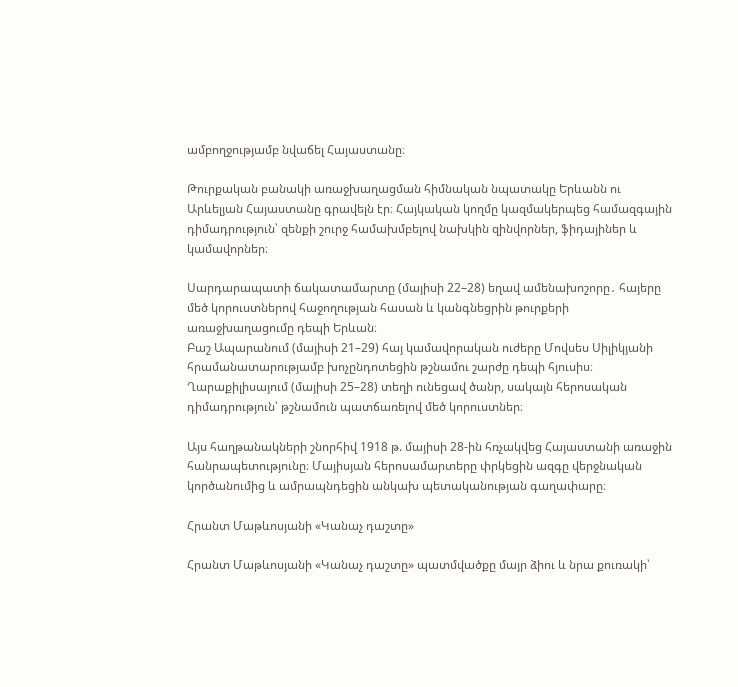ամբողջությամբ նվաճել Հայաստանը։

Թուրքական բանակի առաջխաղացման հիմնական նպատակը Երևանն ու Արևելյան Հայաստանը գրավելն էր։ Հայկական կողմը կազմակերպեց համազգային դիմադրություն՝ զենքի շուրջ համախմբելով նախկին զինվորներ, ֆիդայիներ և կամավորներ։

Սարդարապատի ճակատամարտը (մայիսի 22–28) եղավ ամենախոշորը․ հայերը մեծ կորուստներով հաջողության հասան և կանգնեցրին թուրքերի առաջխաղացումը դեպի Երևան։
Բաշ Ապարանում (մայիսի 21–29) հայ կամավորական ուժերը Մովսես Սիլիկյանի հրամանատարությամբ խոչընդոտեցին թշնամու շարժը դեպի հյուսիս։
Ղարաքիլիսայում (մայիսի 25–28) տեղի ունեցավ ծանր, սակայն հերոսական դիմադրություն՝ թշնամուն պատճառելով մեծ կորուստներ։

Այս հաղթանակների շնորհիվ 1918 թ. մայիսի 28-ին հռչակվեց Հայաստանի առաջին հանրապետությունը։ Մայիսյան հերոսամարտերը փրկեցին ազգը վերջնական կործանումից և ամրապնդեցին անկախ պետականության գաղափարը։

Հրանտ Մաթևոսյանի «Կանաչ դաշտը»

Հրանտ Մաթևոսյանի «Կանաչ դաշտը» պատմվածքը մայր ձիու և նրա քուռակի՝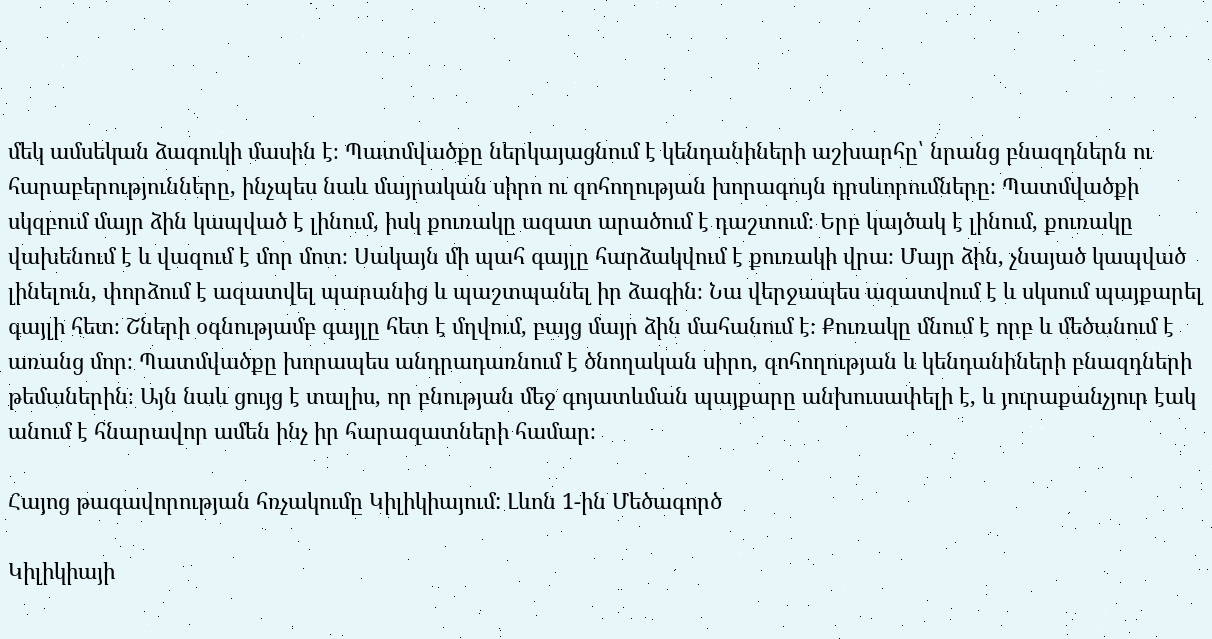մեկ ամսեկան ձագուկի մասին է։ Պատմվածքը ներկայացնում է կենդանիների աշխարհը՝ նրանց բնազդներն ու հարաբերությունները, ինչպես նաև մայրական սիրո ու զոհողության խորագույն դրսևորումները։ Պատմվածքի սկզբում մայր ձին կապված է լինում, իսկ քուռակը ազատ արածում է դաշտում։ Երբ կայծակ է լինում, քուռակը վախենում է և վազում է մոր մոտ։ Սակայն մի պահ գայլը հարձակվում է քուռակի վրա։ Մայր ձին, չնայած կապված լինելուն, փորձում է ազատվել պարանից և պաշտպանել իր ձագին։ Նա վերջապես ազատվում է և սկսում պայքարել գայլի հետ։ Շների օգնությամբ գայլը հետ է մղվում, բայց մայր ձին մահանում է։ Քուռակը մնում է որբ և մեծանում է առանց մոր։ Պատմվածքը խորապես անդրադառնում է ծնողական սիրո, զոհողության և կենդանիների բնազդների թեմաներին։ Այն նաև ցույց է տալիս, որ բնության մեջ գոյատևման պայքարը անխուսափելի է, և յուրաքանչյուր էակ անում է հնարավոր ամեն ինչ իր հարազատների համար։

Հայոց թագավորության հռչակումը Կիլիկիայում: Լևոն 1-ին Մեծագործ

Կիլիկիայի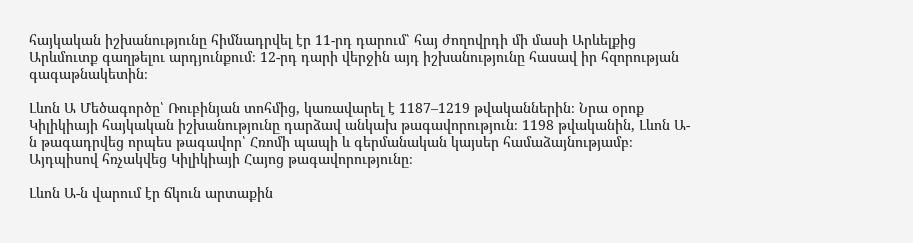հայկական իշխանությունը հիմնադրվել էր 11-րդ դարում՝ հայ ժողովրդի մի մասի Արևելքից Արևմուտք գաղթելու արդյունքում։ 12-րդ դարի վերջին այդ իշխանությունը հասավ իր հզորության գագաթնակետին։

Լևոն Ա Մեծագործը՝ Ռուբինյան տոհմից, կառավարել է 1187–1219 թվականներին։ Նրա օրոք Կիլիկիայի հայկական իշխանությունը դարձավ անկախ թագավորություն։ 1198 թվականին, Լևոն Ա-ն թագադրվեց որպես թագավոր՝ Հռոմի պապի և գերմանական կայսեր համաձայնությամբ։ Այդպիսով հռչակվեց Կիլիկիայի Հայոց թագավորությունը։

Լևոն Ա-ն վարում էր ճկուն արտաքին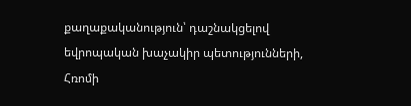քաղաքականություն՝ դաշնակցելով եվրոպական խաչակիր պետությունների, Հռոմի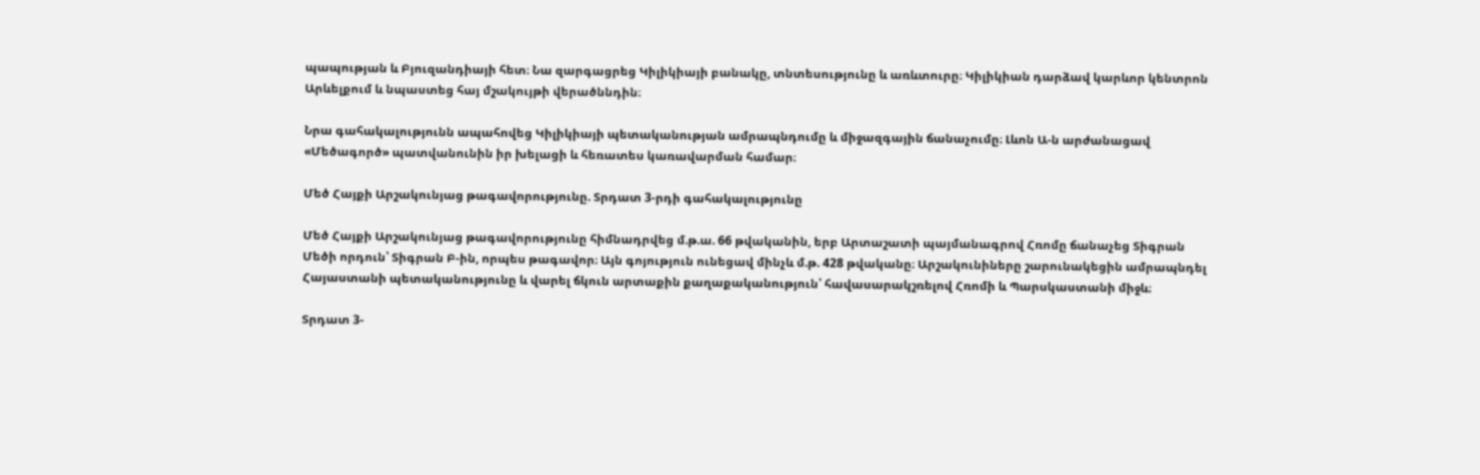պապության և Բյուզանդիայի հետ։ Նա զարգացրեց Կիլիկիայի բանակը, տնտեսությունը և առևտուրը։ Կիլիկիան դարձավ կարևոր կենտրոն Արևելքում և նպաստեց հայ մշակույթի վերածննդին։

Նրա գահակալությունն ապահովեց Կիլիկիայի պետականության ամրապնդումը և միջազգային ճանաչումը։ Լևոն Ա-ն արժանացավ «Մեծագործ» պատվանունին իր խելացի և հեռատես կառավարման համար։

Մեծ Հայքի Արշակունյաց թագավորությունը. Տրդատ 3-րդի գահակալությունը

Մեծ Հայքի Արշակունյաց թագավորությունը հիմնադրվեց մ.թ.ա. 66 թվականին, երբ Արտաշատի պայմանագրով Հռոմը ճանաչեց Տիգրան Մեծի որդուն՝ Տիգրան Բ-ին, որպես թագավոր։ Այն գոյություն ունեցավ մինչև մ.թ. 428 թվականը։ Արշակունիները շարունակեցին ամրապնդել Հայաստանի պետականությունը և վարել ճկուն արտաքին քաղաքականություն՝ հավասարակշռելով Հռոմի և Պարսկաստանի միջև։

Տրդատ 3-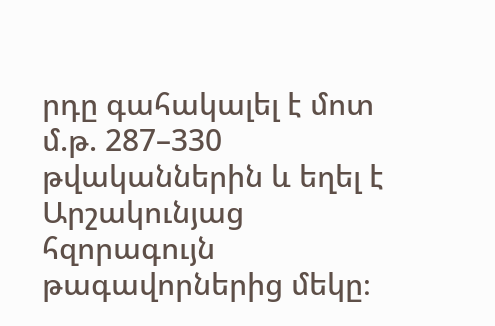րդը գահակալել է մոտ մ.թ. 287–330 թվականներին և եղել է Արշակունյաց հզորագույն թագավորներից մեկը։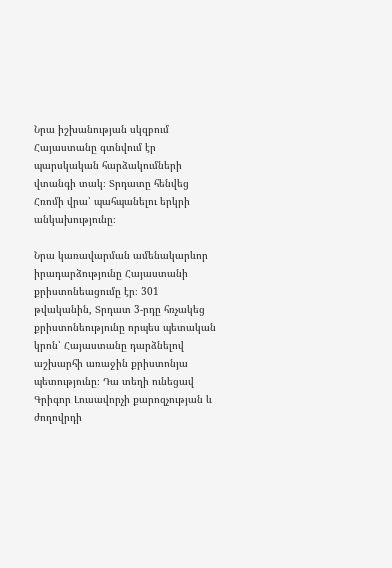Նրա իշխանության սկզբում Հայաստանը գտնվում էր պարսկական հարձակումների վտանգի տակ։ Տրդատը հենվեց Հռոմի վրա՝ պահպանելու երկրի անկախությունը։

Նրա կառավարման ամենակարևոր իրադարձությունը Հայաստանի քրիստոնեացումը էր։ 301 թվականին, Տրդատ 3-րդը հռչակեց քրիստոնեությունը որպես պետական կրոն՝ Հայաստանը դարձնելով աշխարհի առաջին քրիստոնյա պետությունը։ Դա տեղի ունեցավ Գրիգոր Լուսավորչի քարոզչության և ժողովրդի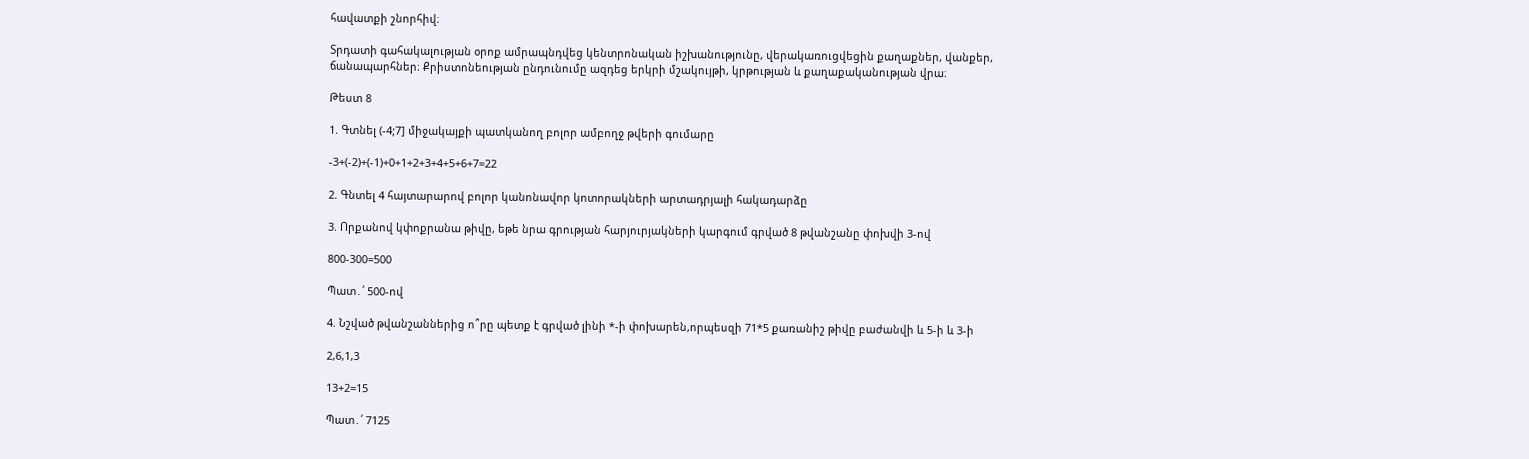հավատքի շնորհիվ։

Տրդատի գահակալության օրոք ամրապնդվեց կենտրոնական իշխանությունը, վերակառուցվեցին քաղաքներ, վանքեր, ճանապարհներ։ Քրիստոնեության ընդունումը ազդեց երկրի մշակույթի, կրթության և քաղաքականության վրա։

Թեստ 8

1. Գտնել (-4;7] միջակայքի պատկանող բոլոր ամբողջ թվերի գումարը

-3+(-2)+(-1)+0+1+2+3+4+5+6+7=22

2. Գնտել 4 հայտարարով բոլոր կանոնավոր կոտորակների արտադրյալի հակադարձը

3. Որքանով կփոքրանա թիվը, եթե նրա գրության հարյուրյակների կարգում գրված 8 թվանշանը փոխվի 3-ով

800-300=500

Պատ․՛ 500-ով

4. Նշված թվանշաններից ո՞րը պետք է գրված լինի *-ի փոխարեն,որպեսզի 71*5 քառանիշ թիվը բաժանվի և 5-ի և 3-ի

2,6,1,3

13+2=15

Պատ․՛ 7125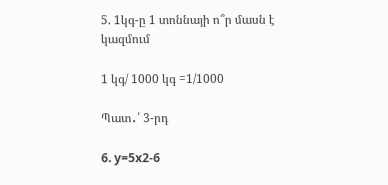5. 1կգ-ը 1 տոննայի ո՞ր մասն է կազմում

1 կգ/ 1000 կգ =1/1000

Պատ․՛ 3-րդ

6. y=5x2-6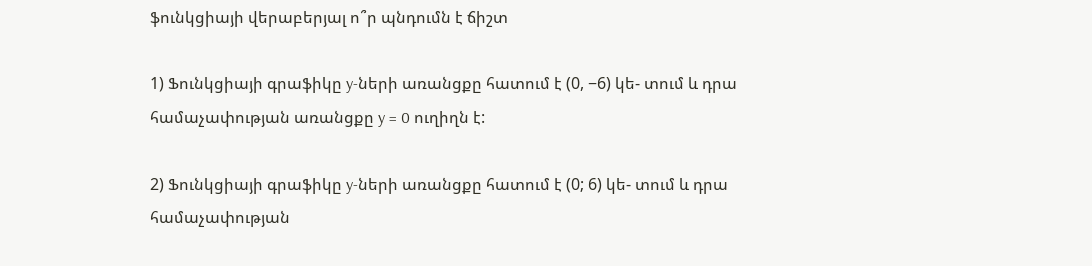ֆունկցիայի վերաբերյալ ո՞ր պնդումն է ճիշտ

1) Ֆունկցիայի գրաֆիկը y-ների առանցքը հատում է (0, −6) կե- տում և դրա համաչափության առանցքը y = 0 ուղիղն է:

2) Ֆունկցիայի գրաֆիկը y-ների առանցքը հատում է (0; 6) կե- տում և դրա համաչափության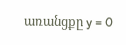առանցքը y = 0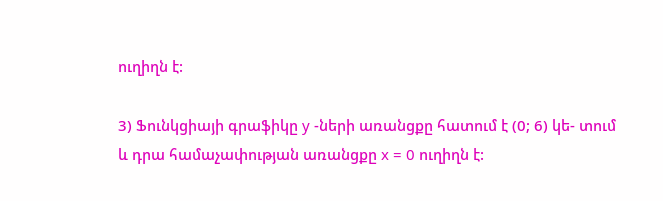ուղիղն է:

3) Ֆունկցիայի գրաֆիկը y -ների առանցքը հատում է (0; 6) կե- տում և դրա համաչափության առանցքը x = 0 ուղիղն է: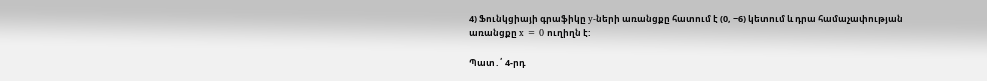4) Ֆունկցիայի գրաֆիկը y-ների առանցքը հատում է (0, −6) կետում և դրա համաչափության առանցքը x = 0 ուղիղն է:

Պատ․՛ 4-րդ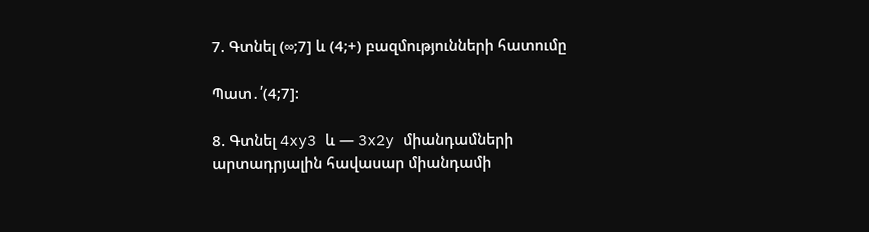7. Գտնել (∞;7] և (4;+) բազմությունների հատումը

Պատ․՛(4;7]:

8. Գտնել 4xy3 և — 3x2y միանդամների արտադրյալին հավասար միանդամի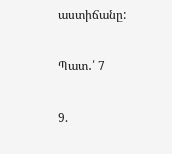աստիճանը:

Պատ․՛ 7

9.